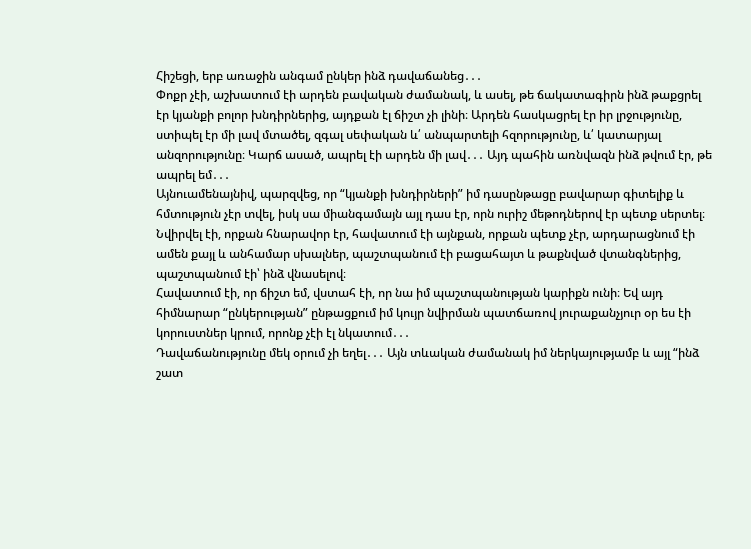Հիշեցի, երբ առաջին անգամ ընկեր ինձ դավաճանեց․․․
Փոքր չէի, աշխատում էի արդեն բավական ժամանակ, և ասել, թե ճակատագիրն ինձ թաքցրել էր կյանքի բոլոր խնդիրներից, այդքան էլ ճիշտ չի լինի։ Արդեն հասկացրել էր իր լրջությունը, ստիպել էր մի լավ մտածել, զգալ սեփական և՛ անպարտելի հզորությունը, և՛ կատարյալ անզորությունը։ Կարճ ասած, ապրել էի արդեն մի լավ․․․ Այդ պահին առնվազն ինձ թվում էր, թե ապրել եմ․․․
Այնուամենայնիվ, պարզվեց, որ “կյանքի խնդիրների” իմ դասընթացը բավարար գիտելիք և հմտություն չէր տվել, իսկ սա միանգամայն այլ դաս էր, որն ուրիշ մեթոդներով էր պետք սերտել։
Նվիրվել էի, որքան հնարավոր էր, հավատում էի այնքան, որքան պետք չէր, արդարացնում էի ամեն քայլ և անհամար սխալներ, պաշտպանում էի բացահայտ և թաքնված վտանգներից, պաշտպանում էի՝ ինձ վնասելով։
Հավատում էի, որ ճիշտ եմ, վստահ էի, որ նա իմ պաշտպանության կարիքն ունի։ Եվ այդ հիմնարար “ընկերության” ընթացքում իմ կույր նվիրման պատճառով յուրաքանչյուր օր ես էի կորուստներ կրում, որոնք չէի էլ նկատում․․․
Դավաճանությունը մեկ օրում չի եղել․․․ Այն տևական ժամանակ իմ ներկայությամբ և այլ “ինձ շատ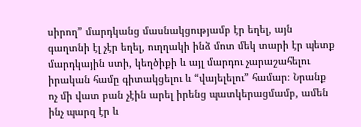սիրող” մարդկանց մասնակցությամբ էր եղել, այն գաղտնի էլ չէր եղել, ուղղակի ինձ մոտ մեկ տարի էր պետք մարդկային ստի, կեղծիքի և այլ մարդու չարաշահելու իրական համը գիտակցելու և “վայելելու” համար։ Նրանք ոչ մի վատ բան չէին արել իրենց պատկերացմամբ, ամեն ինչ պարզ էր և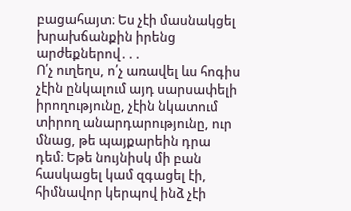բացահայտ։ Ես չէի մասնակցել խրախճանքին իրենց արժեքներով․․․
Ո՛չ ուղեղս, ո՛չ առավել ևս հոգիս չէին ընկալում այդ սարսափելի իրողությունը, չէին նկատում տիրող անարդարությունը, ուր մնաց, թե պայքարեին դրա դեմ։ Եթե նույնիսկ մի բան հասկացել կամ զգացել էի, հիմնավոր կերպով ինձ չէի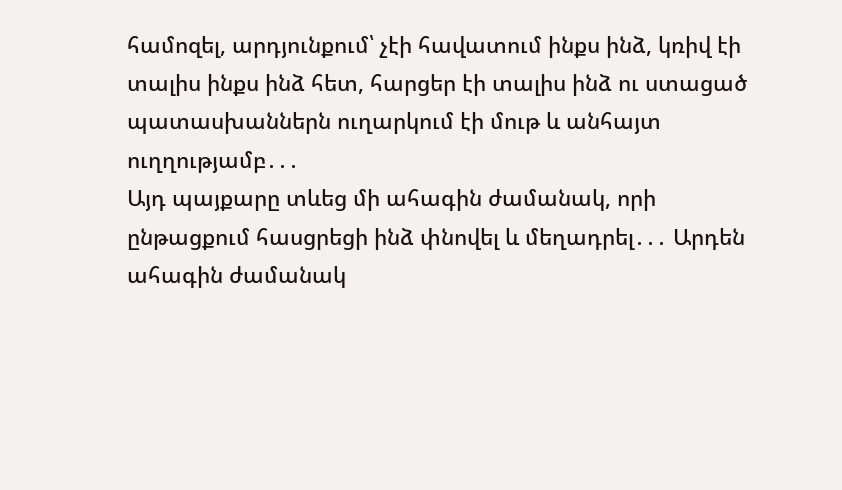համոզել, արդյունքում՝ չէի հավատում ինքս ինձ, կռիվ էի տալիս ինքս ինձ հետ, հարցեր էի տալիս ինձ ու ստացած պատասխաններն ուղարկում էի մութ և անհայտ ուղղությամբ․․․
Այդ պայքարը տևեց մի ահագին ժամանակ, որի ընթացքում հասցրեցի ինձ փնովել և մեղադրել․․․ Արդեն ահագին ժամանակ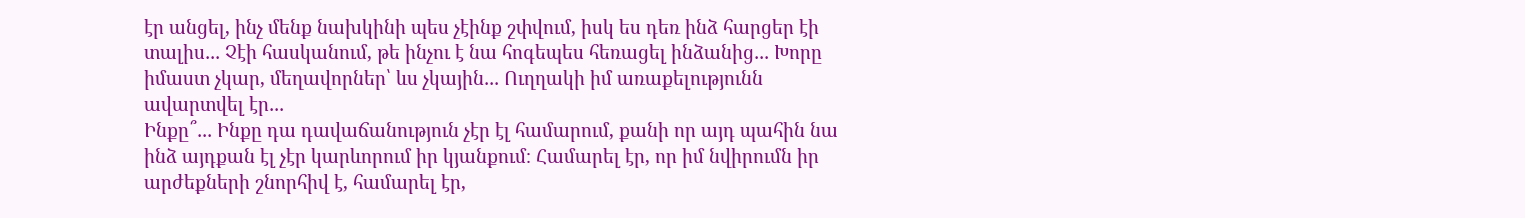էր անցել, ինչ մենք նախկինի պես չէինք շփվում, իսկ ես դեռ ինձ հարցեր էի տալիս․․․ Չէի հասկանում, թե ինչու է նա հոգեպես հեռացել ինձանից․․․ Խորը իմաստ չկար, մեղավորներ՝ ևս չկային․․․ Ուղղակի իմ առաքելությունն ավարտվել էր․․․
Ինքը՞․․․ Ինքը դա դավաճանություն չէր էլ համարում, քանի որ այդ պահին նա ինձ այդքան էլ չէր կարևորում իր կյանքում։ Համարել էր, որ իմ նվիրումն իր արժեքների շնորհիվ է, համարել էր,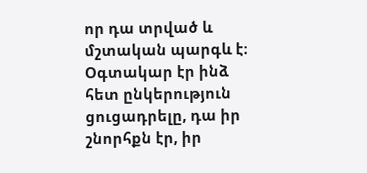որ դա տրված և մշտական պարգև է։ Օգտակար էր ինձ հետ ընկերություն ցուցադրելը, դա իր շնորհքն էր, իր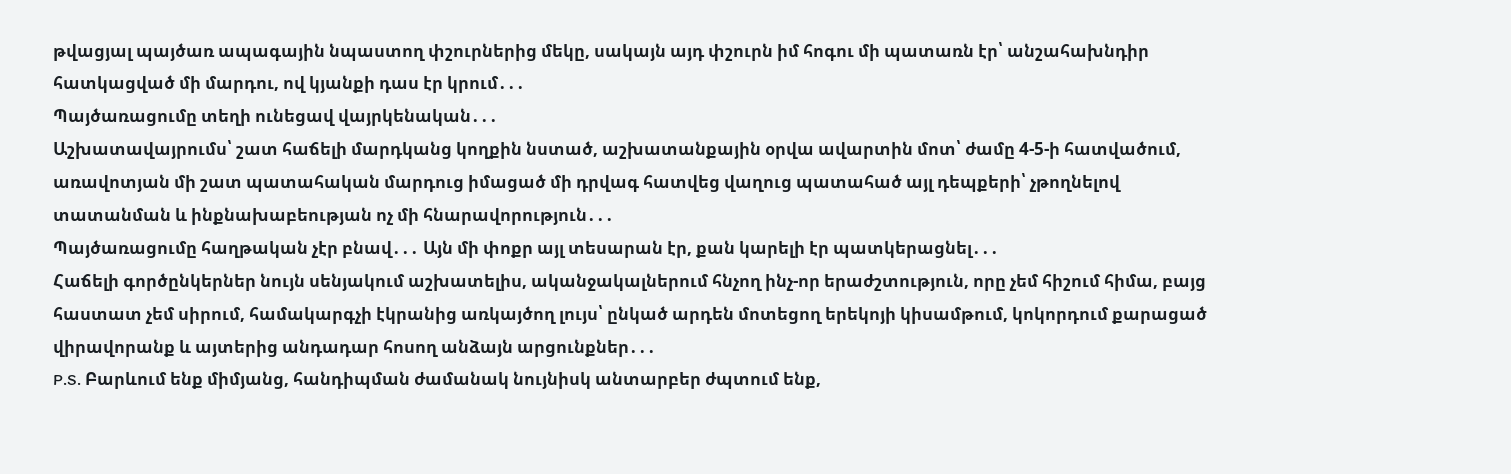թվացյալ պայծառ ապագային նպաստող փշուրներից մեկը, սակայն այդ փշուրն իմ հոգու մի պատառն էր՝ անշահախնդիր հատկացված մի մարդու, ով կյանքի դաս էր կրում․․․
Պայծառացումը տեղի ունեցավ վայրկենական․․․
Աշխատավայրումս՝ շատ հաճելի մարդկանց կողքին նստած, աշխատանքային օրվա ավարտին մոտ՝ ժամը 4-5-ի հատվածում, առավոտյան մի շատ պատահական մարդուց իմացած մի դրվագ հատվեց վաղուց պատահած այլ դեպքերի՝ չթողնելով տատանման և ինքնախաբեության ոչ մի հնարավորություն․․․
Պայծառացումը հաղթական չէր բնավ․․․ Այն մի փոքր այլ տեսարան էր, քան կարելի էր պատկերացնել․․․
Հաճելի գործընկերներ նույն սենյակում աշխատելիս, ականջակալներում հնչող ինչ-որ երաժշտություն, որը չեմ հիշում հիմա, բայց հաստատ չեմ սիրում, համակարգչի էկրանից առկայծող լույս՝ ընկած արդեն մոտեցող երեկոյի կիսամթում, կոկորդում քարացած վիրավորանք և այտերից անդադար հոսող անձայն արցունքներ․․․
P.S. Բարևում ենք միմյանց, հանդիպման ժամանակ նույնիսկ անտարբեր ժպտում ենք,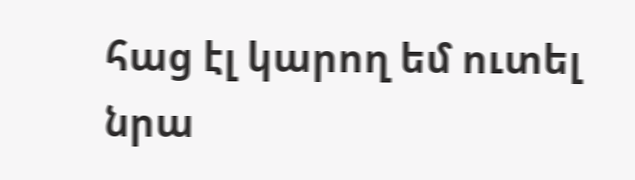հաց էլ կարող եմ ուտել նրա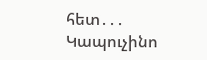հետ․․․
Կապուչինո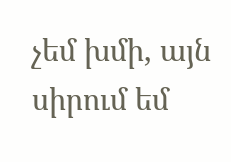չեմ խմի, այն սիրում եմ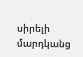սիրելի մարդկանց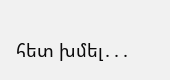հետ խմել․․․